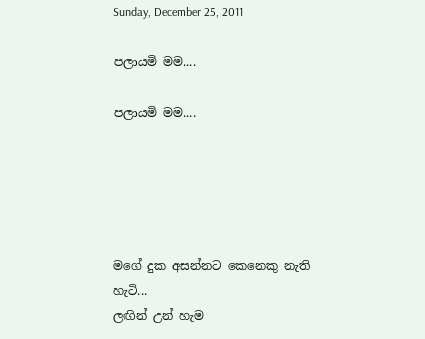Sunday, December 25, 2011

පලායමි මම....

පලායමි මම....





මගේ දුක අසන්නට කෙනෙකු නැති හැටි...
ලඟින් උන් හැම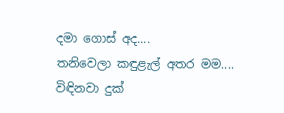දමා ගොස් අද....
තනිවෙලා කඳුළැල් අතර මම....
විඳිනවා දුක්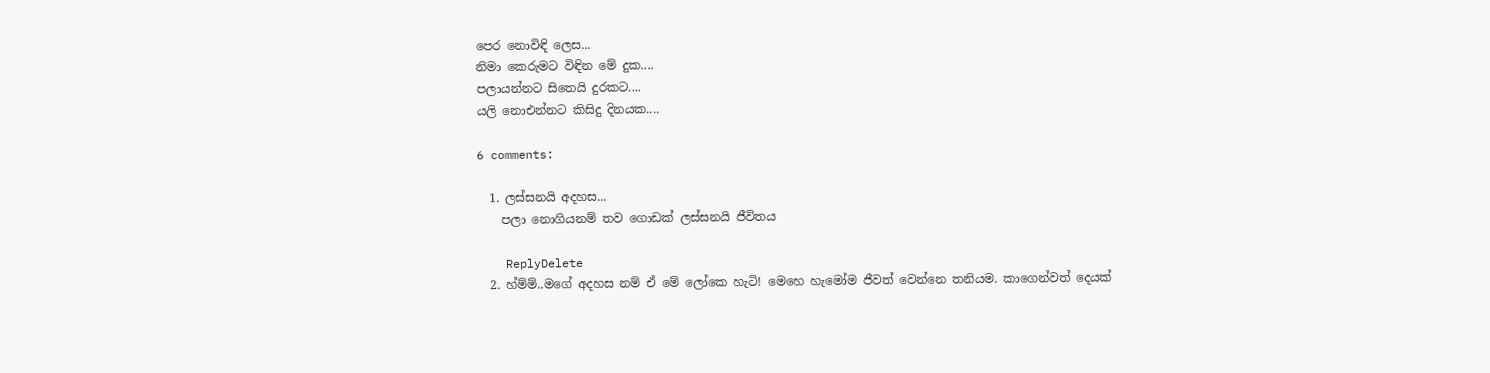පෙර නොවිඳි ලෙස...
නිමා කෙරුමට විඳින මේ දුක....
පලායන්නට සිතෙයි දුරකට....
යලි නොඑන්නට කිසිදු දිනයක....

6 comments:

  1. ලස්සනයි අදහස...
    පලා නොගියනම් තව ගොඩක් ලස්සනයි ජීවිතය

    ReplyDelete
  2. හ්ම්ම්..මගේ අදහස නම් ඒ මේ ලෝකෙ හැටි! මෙහෙ හැමෝම ජීවත් වෙන්නෙ තනියම. කාගෙන්වත් දෙයක්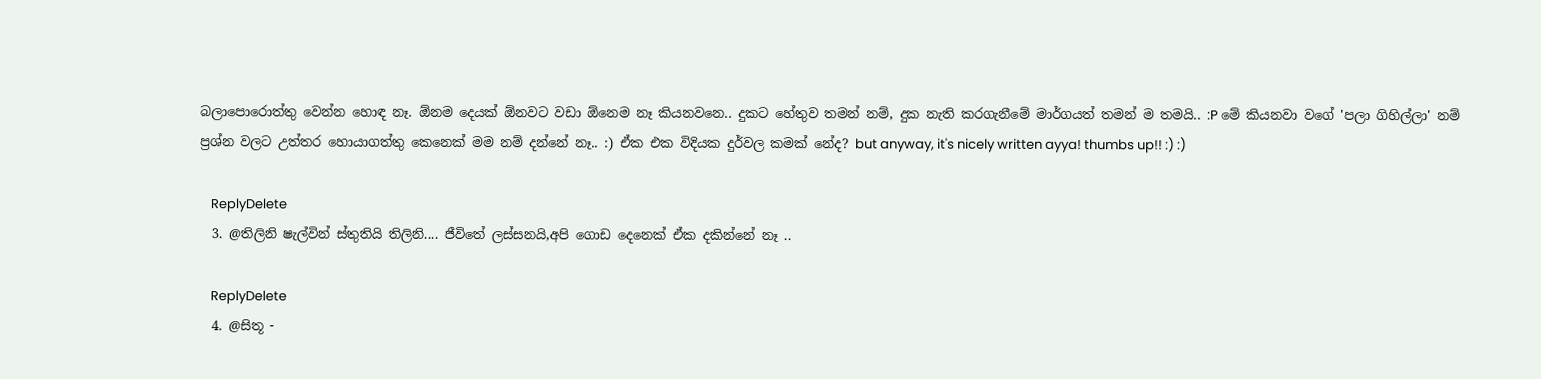බලාපොරොත්තු වෙන්න හොඳ නෑ. ඕනම දෙයක් ඕනවට වඩා ඕනෙම නෑ කියනවනෙ.. දුකට හේතුව තමන් නම්, දුක නැති කරගැනීමේ මාර්ගයත් තමන් ම තමයි.. :P මේ කියනවා වගේ 'පලා ගිහිල්ලා' නම් ප්‍රශ්න වලට උත්තර හොයාගත්තු කෙනෙක් මම නම් දන්නේ නෑ.. :) ඒක එක විදියක දුර්වල කමක් නේද? but anyway, it's nicely written ayya! thumbs up!! :) :)

    ReplyDelete
  3. @තිලිනි ෂැල්වින් ස්තුතියි තිලිනි.... ජීවිතේ ලස්සනයි,අපි ගොඩ දෙනෙක් ඒක දකින්නේ නෑ ..

    ReplyDelete
  4. @සිතූ -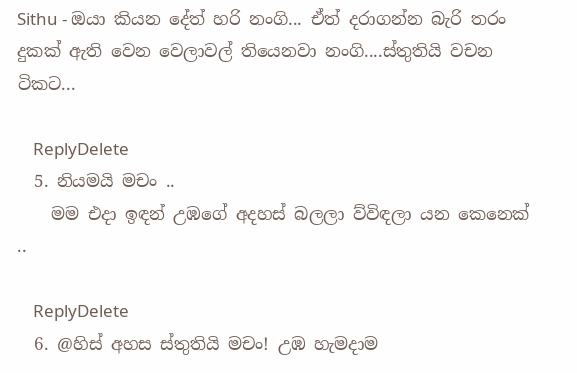Sithu - ඔයා කියන දේත් හරි නංගි... ඒත් දරාගන්න බැරි තරං දුකක් ඇති වෙන වෙලාවල් තියෙනවා නංගි....ස්තුතියි වචන ටිකට...

    ReplyDelete
  5. නියමයි මචං ..
    මම එදා ඉඳන් උඹගේ අදහස් බලලා ව්විඳලා යන කෙනෙක් ..

    ReplyDelete
  6. @හිස් අහස ස්තුතියි මචං! උඹ හැමදාම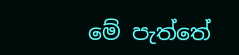මේ පැත්තේ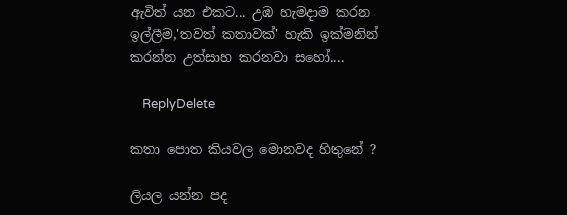ඇවිත් යන එකට... උඹ හැමදාම කරන ඉල්ලීම,'තවත් කතාවක්' හැකි ඉක්මනින් කරන්න උත්සාහ කරනවා සහෝ....

    ReplyDelete

කතා පොත කියවල මොනවද හිතුනේ ?

ලියල යන්න පද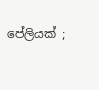පේලියක් ;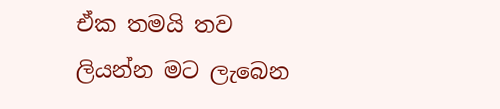ඒක තමයි තව ලියන්න මට ලැබෙන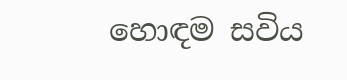හොඳම සවිය